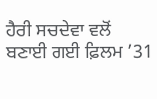ਹੈਰੀ ਸਚਦੇਵਾ ਵਲੋਂ ਬਣਾਈ ਗਈ ਫ਼ਿਲਮ ’31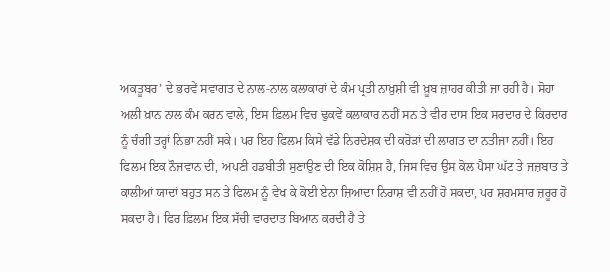ਅਕਤੂਬਰ’ ਦੇ ਭਰਵੇਂ ਸਵਾਗਤ ਦੇ ਨਾਲ-ਨਾਲ ਕਲਾਕਾਰਾਂ ਦੇ ਕੰਮ ਪ੍ਰਤੀ ਨਾਖ਼ੁਸ਼ੀ ਵੀ ਖ਼ੂਬ ਜ਼ਾਹਰ ਕੀਤੀ ਜਾ ਰਹੀ ਹੈ। ਸੋਹਾ ਅਲੀ ਖ਼ਾਨ ਨਾਲ ਕੰਮ ਕਰਨ ਵਾਲੇ, ਇਸ ਫ਼ਿਲਮ ਵਿਚ ਢੁਕਵੇਂ ਕਲਾਕਾਰ ਨਹੀਂ ਸਨ ਤੇ ਵੀਰ ਦਾਸ ਇਕ ਸਰਦਾਰ ਦੇ ਕਿਰਦਾਰ ਨੂੰ ਚੰਗੀ ਤਰ੍ਹਾਂ ਨਿਭਾ ਨਹੀਂ ਸਕੇ। ਪਰ ਇਹ ਫਿਲਮ ਕਿਸੇ ਵੱਡੇ ਨਿਰਦੇਸ਼ਕ ਦੀ ਕਰੋੜਾਂ ਦੀ ਲਾਗਤ ਦਾ ਨਤੀਜਾ ਨਹੀਂ। ਇਹ ਫਿਲਮ ਇਕ ਨੌਜਵਾਨ ਦੀ, ਅਪਣੀ ਹਡਬੀਤੀ ਸੁਣਾਉਣ ਦੀ ਇਕ ਕੋਸ਼ਿਸ਼ ਹੈ, ਜਿਸ ਵਿਚ ਉਸ ਕੋਲ ਪੈਸਾ ਘੱਟ ਤੇ ਜਜ਼ਬਾਤ ਤੇ ਕਾਲੀਆਂ ਯਾਦਾਂ ਬਹੁਤ ਸਨ ਤੇ ਫਿਲਮ ਨੂੰ ਵੇਖ ਕੇ ਕੋਈ ਏਨਾ ਜ਼ਿਆਦਾ ਨਿਰਾਸ਼ ਵੀ ਨਹੀਂ ਹੋ ਸਕਦਾ, ਪਰ ਸ਼ਰਮਸਾਰ ਜ਼ਰੂਰ ਹੋ ਸਕਦਾ ਹੈ। ਫਿਰ ਫ਼ਿਲਮ ਇਕ ਸੱਚੀ ਵਾਰਦਾਤ ਬਿਆਨ ਕਰਦੀ ਹੈ ਤੇ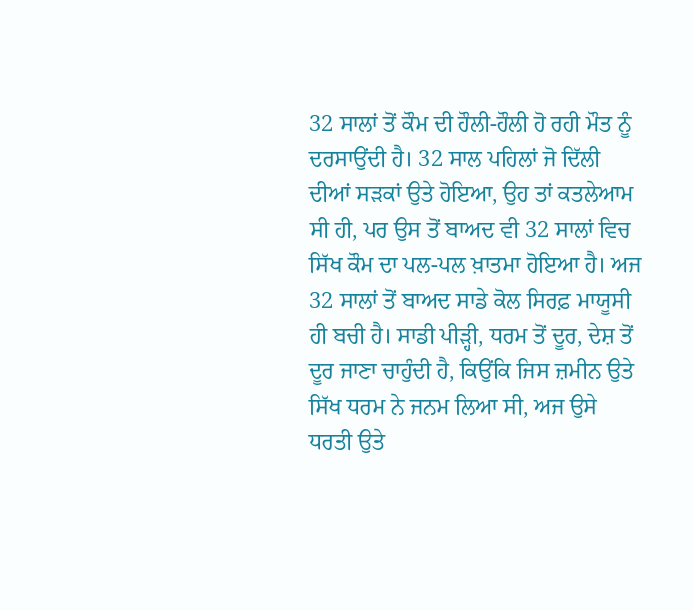32 ਸਾਲਾਂ ਤੋਂ ਕੌਮ ਦੀ ਹੌਲੀ-ਹੌਲੀ ਹੋ ਰਹੀ ਮੌਤ ਨੂੰ ਦਰਸਾਉਂਦੀ ਹੈ। 32 ਸਾਲ ਪਹਿਲਾਂ ਜੋ ਦਿੱਲੀ ਦੀਆਂ ਸੜਕਾਂ ਉਤੇ ਹੋਇਆ, ਉਹ ਤਾਂ ਕਤਲੇਆਮ ਸੀ ਹੀ, ਪਰ ਉਸ ਤੋਂ ਬਾਅਦ ਵੀ 32 ਸਾਲਾਂ ਵਿਚ ਸਿੱਖ ਕੌਮ ਦਾ ਪਲ-ਪਲ ਖ਼ਾਤਮਾ ਹੋਇਆ ਹੈ। ਅਜ 32 ਸਾਲਾਂ ਤੋਂ ਬਾਅਦ ਸਾਡੇ ਕੋਲ ਸਿਰਫ਼ ਮਾਯੂਸੀ ਹੀ ਬਚੀ ਹੈ। ਸਾਡੀ ਪੀੜ੍ਹੀ, ਧਰਮ ਤੋਂ ਦੂਰ, ਦੇਸ਼ ਤੋਂ ਦੂਰ ਜਾਣਾ ਚਾਹੁੰਦੀ ਹੈ, ਕਿਉਂਕਿ ਜਿਸ ਜ਼ਮੀਨ ਉਤੇ ਸਿੱਖ ਧਰਮ ਨੇ ਜਨਮ ਲਿਆ ਸੀ, ਅਜ ਉਸੇ ਧਰਤੀ ਉਤੇ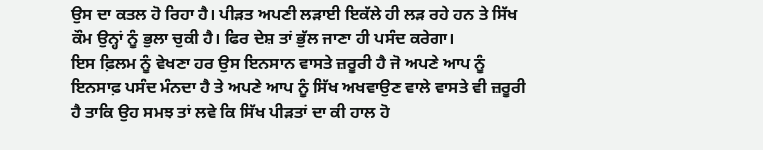ਉਸ ਦਾ ਕਤਲ ਹੋ ਰਿਹਾ ਹੈ। ਪੀੜਤ ਅਪਣੀ ਲੜਾਈ ਇਕੱਲੇ ਹੀ ਲੜ ਰਹੇ ਹਨ ਤੇ ਸਿੱਖ ਕੌਮ ਉਨ੍ਹਾਂ ਨੂੰ ਭੁਲਾ ਚੁਕੀ ਹੈ। ਫਿਰ ਦੇਸ਼ ਤਾਂ ਭੁੱਲ ਜਾਣਾ ਹੀ ਪਸੰਦ ਕਰੇਗਾ।
ਇਸ ਫ਼ਿਲਮ ਨੂੰ ਵੇਖਣਾ ਹਰ ਉਸ ਇਨਸਾਨ ਵਾਸਤੇ ਜ਼ਰੂਰੀ ਹੈ ਜੋ ਅਪਣੇ ਆਪ ਨੂੰ ਇਨਸਾਫ਼ ਪਸੰਦ ਮੰਨਦਾ ਹੈ ਤੇ ਅਪਣੇ ਆਪ ਨੂੰ ਸਿੱਖ ਅਖਵਾਉਣ ਵਾਲੇ ਵਾਸਤੇ ਵੀ ਜ਼ਰੂਰੀ ਹੈ ਤਾਕਿ ਉਹ ਸਮਝ ਤਾਂ ਲਵੇ ਕਿ ਸਿੱਖ ਪੀੜਤਾਂ ਦਾ ਕੀ ਹਾਲ ਹੋ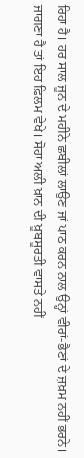ਰਿਹਾ ਹੈ। ਹਰ ਸਾਲ ਜੂਨ ਦੇ ਮਹੀਨੇ ਛਬੀਲਾਂ ਲਾਉਣ ਜਾਂ ਪਾਠ ਕਰਨ ਨਾਲ ਉਨ੍ਹਾਂ ਵੀਰਾਂ-ਭੈਣਾਂ ਦੇ ਜ਼ਖ਼ਮ ਨਹੀਂ ਭਰਨੇ। ਜਾਗਣਾ ਹੈ ਤਾਂ ਇਹ ਫ਼ਿਲਮ ਵੇਖੇ। ਸੋਹਾ ਅਲੀ ਖ਼ਾਨ ਦੀ ਖ਼ੂਬਸੂਰਤੀ ਵਾਸਤੇ ਨਹੀਂ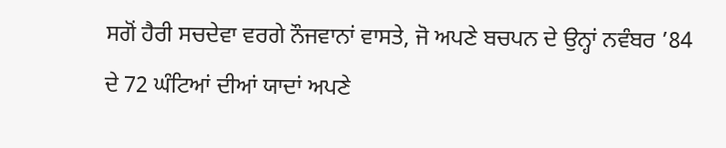ਸਗੋਂ ਹੈਰੀ ਸਚਦੇਵਾ ਵਰਗੇ ਨੌਜਵਾਨਾਂ ਵਾਸਤੇ, ਜੋ ਅਪਣੇ ਬਚਪਨ ਦੇ ਉਨ੍ਹਾਂ ਨਵੰਬਰ ’84 ਦੇ 72 ਘੰਟਿਆਂ ਦੀਆਂ ਯਾਦਾਂ ਅਪਣੇ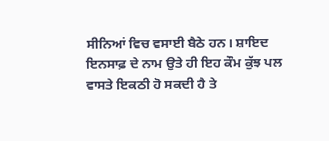ਸੀਨਿਆਂ ਵਿਚ ਵਸਾਈ ਬੈਠੇ ਹਨ। ਸ਼ਾਇਦ ਇਨਸਾਫ਼ ਦੇ ਨਾਮ ਉਤੇ ਹੀ ਇਹ ਕੌਮ ਕੁੱਝ ਪਲ ਵਾਸਤੇ ਇਕਠੀ ਹੋ ਸਕਦੀ ਹੈ ਤੇ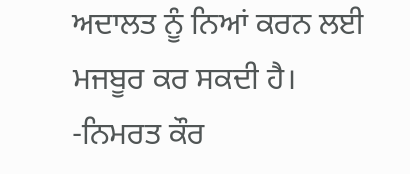ਅਦਾਲਤ ਨੂੰ ਨਿਆਂ ਕਰਨ ਲਈ ਮਜਬੂਰ ਕਰ ਸਕਦੀ ਹੈ।
-ਨਿਮਰਤ ਕੌਰ